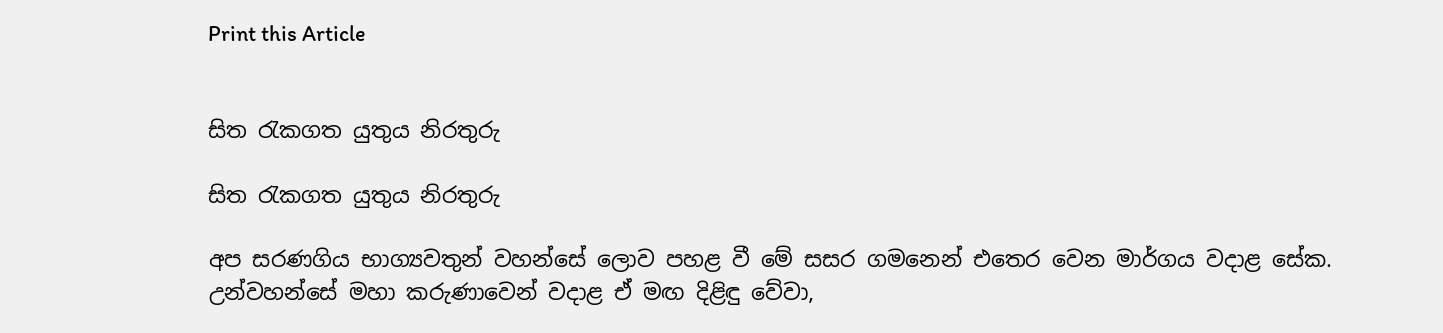Print this Article


සිත රැකගත යුතුය නිරතුරු

සිත රැකගත යුතුය නිරතුරු

අප සරණගිය භාග්‍යවතුන් වහන්සේ ලොව පහළ වී මේ සසර ගමනෙන් එතෙර වෙන මාර්ගය වදාළ සේක. උන්වහන්සේ මහා කරුණාවෙන් වදාළ ඒ මඟ දිළිඳු වේවා,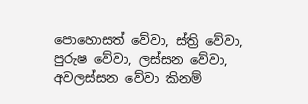පොහොසත් වේවා, ස්ත්‍රි වේවා, පුරුෂ වේවා, ලස්සන වේවා, අවලස්සන වේවා කිනම්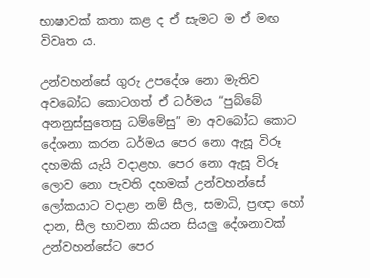භාෂාවක් කතා කළ ද ඒ සැමට ම ඒ මඟ විවෘත ය.

උන්වහන්සේ ගුරු උපදේශ නො මැතිව අවබෝධ කොටගත් ඒ ධර්මය “පුබ්බේ අනනුස්සුතෙසු ධම්මේසු” මා අවබෝධ කොට දේශනා කරන ධර්මය පෙර නො ඇසූ විරූ දහමකි යැයි වදාළහ. පෙර නො ඇසූ විරූ ලොව නො පැවති දහමක් උන්වහන්සේ ලෝකයාට වදාළා නම් සීල, සමාධි, ප්‍රඥා හෝ දාන, සීල භාවනා කියන සියලු දේශනාවක් උන්වහන්සේට පෙර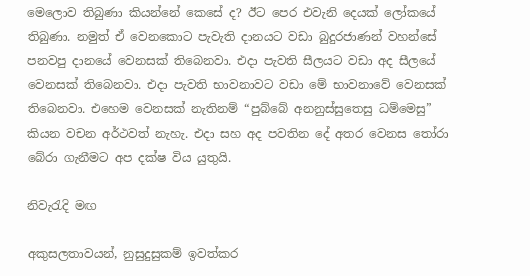මෙලොව තිබුණා කියන්නේ කෙසේ ද? ඊට පෙර එවැනි දෙයක් ලෝකයේ තිබුණා. නමුත් ඒ වෙනකොට පැවැති දානයට වඩා බුදුරජාණන් වහන්සේ පනවපු දානයේ වෙනසක් තිබෙනවා. එදා පැවති සීලයට වඩා අද සීලයේ වෙනසක් තිබෙනවා. එදා පැවති භාවනාවට වඩා මේ භාවනාවේ වෙනසක් තිබෙනවා. එහෙම වෙනසක් නැතිනම් “පුබ්බේ අනනුස්සුතෙසු ධම්මෙසු” කියන වචන අර්ථවත් නැහැ. එදා සහ අද පවතින දේ අතර වෙනස තෝරා බේරා ගැනීමට අප දක්ෂ විය යුතුයි.

නිවැරැදි මඟ

අකුසලතාවයන්, නුසුදුසුකම් ඉවත්කර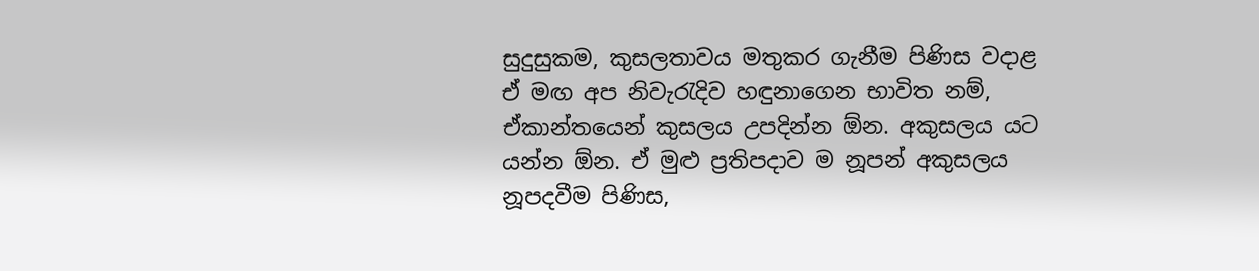සුදුසුකම, කුසලතාවය මතුකර ගැනීම පිණිස වදාළ ඒ මඟ අප නිවැරැදිව හඳුනාගෙන භාවිත නම්, ඒකාන්තයෙන් කුසලය උපදින්න ඕන. අකුසලය යට යන්න ඕන. ඒ මුළු ප්‍රතිපදාව ම නූපන් අකුසලය නූපදවීම පිණිස,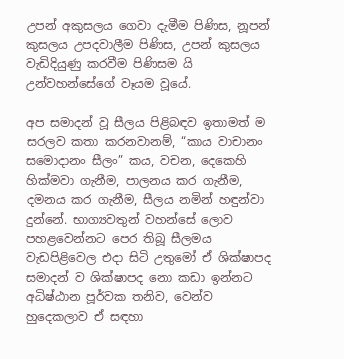උපන් අකුසලය ගෙවා දැමීම පිණිස, නූපන් කුසලය උපදවාලීම පිණිස, උපන් කුසලය වැඩිදියුණු කරවීම පිණිසම යි උන්වහන්සේගේ වෑයම වූයේ.

අප සමාදන් වූ සීලය පිළිබඳව ඉතාමත් ම සරලව කතා කරනවානම්, “කාය වාචානං සමොදානං සීලං” කය, වචන, දෙකෙහි හික්මවා ගැනීම, පාලනය කර ගැනීම, දමනය කර ගැනීම, සීලය නමින් හඳුන්වා දුන්නේ. භාග්‍යවතුන් වහන්සේ ලොව පහළවෙන්නට පෙර තිබූ සීලමය වැඩපිළිවෙල එදා සිටි උතුමෝ ඒ ශික්ෂාපද සමාදන් ව ශික්ෂාපද නො කඩා ඉන්නට අධිෂ්ඨාන පූර්වක තනිව, වෙන්ව හුදෙකලාව ඒ සඳහා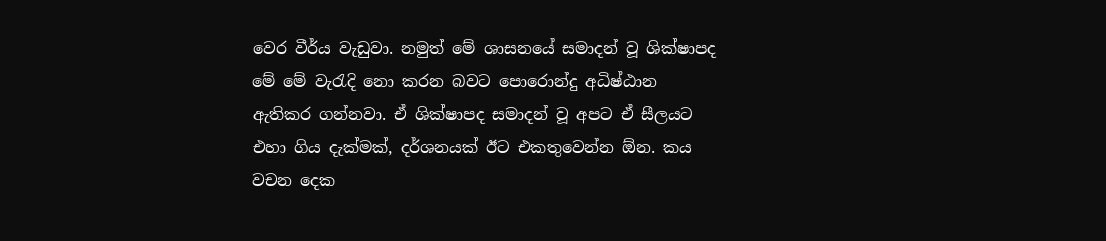වෙර වීර්ය වැඩුවා. නමුත් මේ ශාසනයේ සමාදන් වූ ශික්ෂාපද මේ මේ වැරැදි නො කරන බවට පොරොන්දු අධිෂ්ඨාන ඇතිකර ගන්නවා. ඒ ශික්ෂාපද සමාදන් වූ අපට ඒ සීලයට එහා ගිය දැක්මක්, දර්ශනයක් ඊට එකතුවෙන්න ඕන. කය වචන දෙක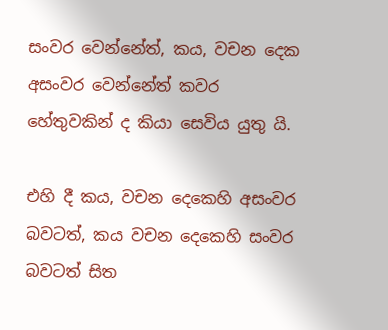සංවර වෙන්නේත්, කය, වචන දෙක අසංවර වෙන්නේත් කවර හේතුවකින් ද කියා සෙවිය යුතු යි.

එහි දී කය, වචන දෙකෙහි අසංවර බවටත්, කය වචන දෙකෙහි සංවර බවටත් සිත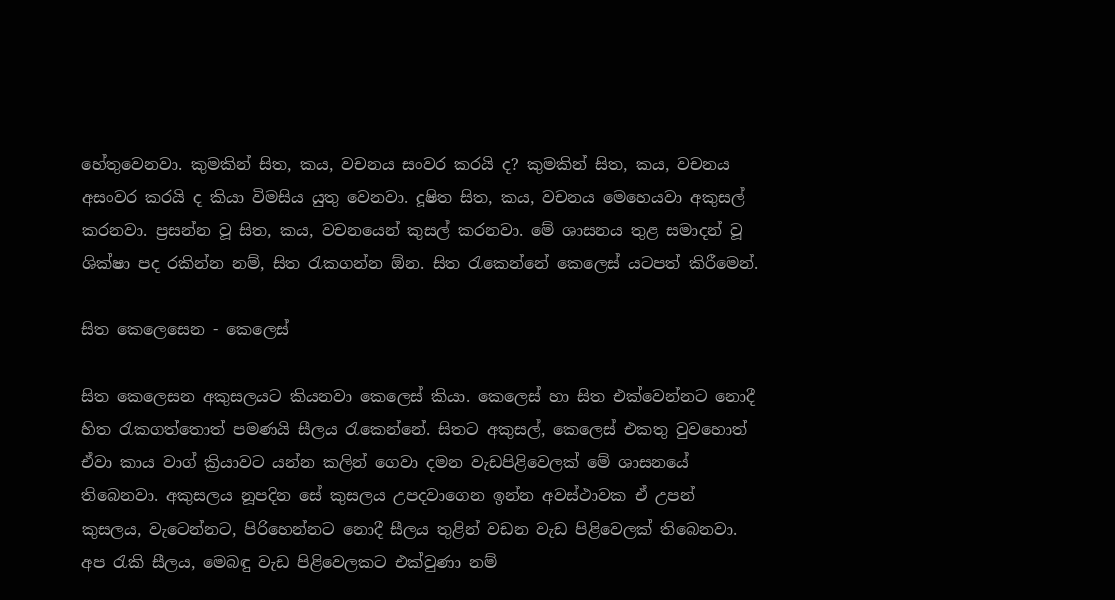හේතුවෙනවා. කුමකින් සිත, කය, වචනය සංවර කරයි ද? කුමකින් සිත, කය, වචනය අසංවර කරයි ද කියා විමසිය යුතු වෙනවා. දූෂිත සිත, කය, වචනය මෙහෙයවා අකුසල් කරනවා. ප්‍රසන්න වූ සිත, කය, වචනයෙන් කුසල් කරනවා. මේ ශාසනය තුළ සමාදන් වූ ශික්ෂා පද රකින්න නම්, සිත රැකගන්න ඕන. සිත රැකෙන්නේ කෙලෙස් යටපත් කිරීමෙන්.

සිත කෙලෙසෙන - කෙලෙස්

සිත කෙලෙසන අකුසලයට කියනවා කෙලෙස් කියා. කෙලෙස් හා සිත එක්වෙන්නට නොදී හිත රැකගත්තොත් පමණයි සීලය රැකෙන්නේ. සිතට අකුසල්, කෙලෙස් එකතු වුවහොත් ඒවා කාය වාග් ක්‍රියාවට යන්න කලින් ගෙවා දමන වැඩපිළිවෙලක් මේ ශාසනයේ තිබෙනවා. අකුසලය නූපදින සේ කුසලය උපදවාගෙන ඉන්න අවස්ථාවක ඒ උපන් කුසලය, වැටෙන්නට, පිරිහෙන්නට නොදී සීලය තුළින් වඩන වැඩ පිළිවෙලක් තිබෙනවා. අප රැකි සීලය, මෙබඳු වැඩ පිළිවෙලකට එක්වුණා නම්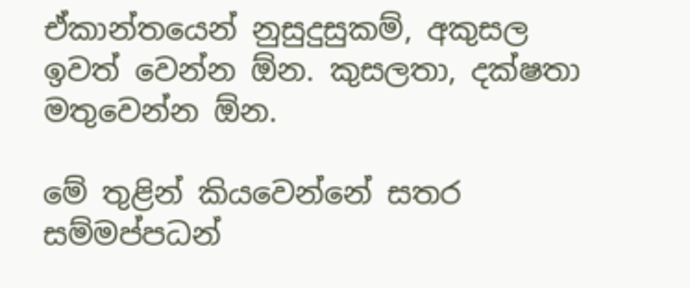ඒකාන්තයෙන් නුසුදුසුකම්, අකුසල ඉවත් වෙන්න ඕන. කුසලතා, දක්ෂතා මතුවෙන්න ඕන.

මේ තුළින් කියවෙන්නේ සතර සම්මප්පධන්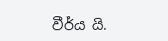වීර්ය යි.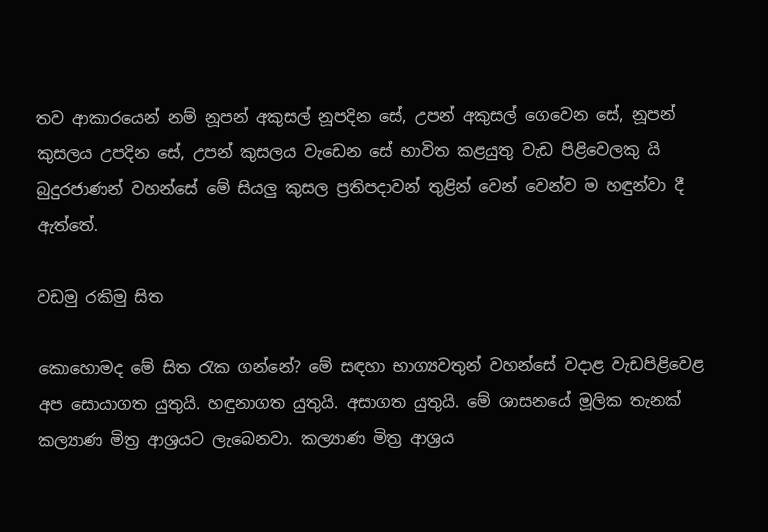තව ආකාරයෙන් නම් නූපන් අකුසල් නූපදින සේ, උපන් අකුසල් ගෙවෙන සේ, නූපන් කුසලය උපදින සේ, උපන් කුසලය වැඩෙන සේ භාවිත කළයුතු වැඩ පිළිවෙලකු යි බුදුරජාණන් වහන්සේ මේ සියලු කුසල ප්‍රතිපදාවන් තුළින් වෙන් වෙන්ව ම හඳුන්වා දී ඇත්තේ.

වඩමු රකිමු සිත

කොහොමද මේ සිත රැක ගන්නේ? මේ සඳහා භාග්‍යවතුන් වහන්සේ වදාළ වැඩපිළිවෙළ අප සොයාගත යුතුයි. හඳුනාගත යුතුයි. අසාගත යුතුයි. මේ ශාසනයේ මූලික තැනක් කල්‍යාණ මිත්‍ර ආශ්‍රයට ලැබෙනවා. කල්‍යාණ මිත්‍ර ආශ්‍රය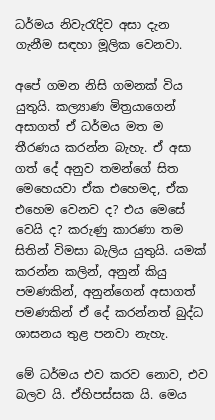ධර්මය නිවැරැදිව අසා දැන ගැනීම සඳහා මූලික වෙනවා.

අපේ ගමන නිසි ගමනක් විය යුතුයි. කල්‍යාණ මිත්‍රයාගෙන් අසාගත් ඒ ධර්මය මත ම තීරණය කරන්න බැහැ. ඒ අසා ගත් දේ අනුව තමන්ගේ සිත මෙහෙයවා ඒක එහෙමද, ඒක එහෙම වෙනව ද? එය මෙසේ වෙයි ද? කරුණු කාරණා තම සිතින් විමසා බැලිය යුතුයි. යමක් කරන්න කලින්, අනුන් කියු පමණකින්, අනුන්ගෙන් අසාගත් පමණකින් ඒ දේ කරන්නත් බුද්ධ ශාසනය තුළ පනවා නැහැ.

මේ ධර්මය එව කරව නොව, එව බලව යි. ඒහිපස්සක යි. මෙය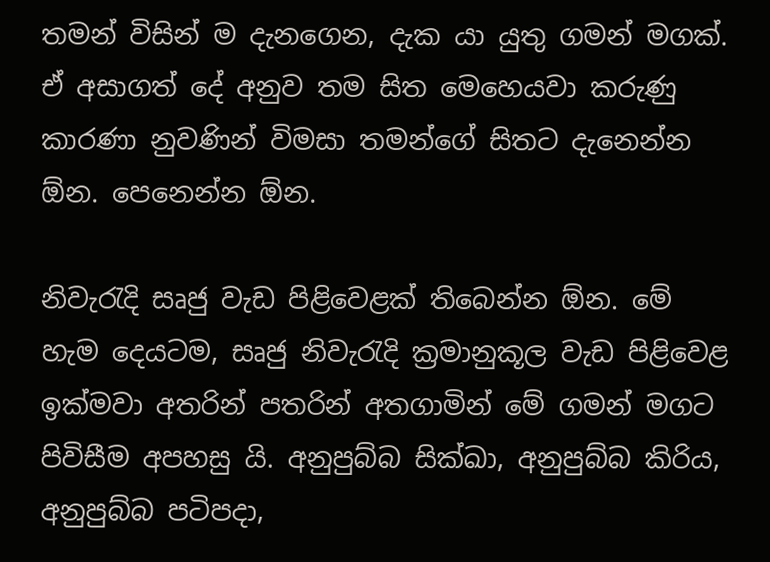තමන් විසින් ම දැනගෙන, දැක යා යුතු ගමන් මගක්. ඒ අසාගත් දේ අනුව තම සිත මෙහෙයවා කරුණු කාරණා නුවණින් විමසා තමන්ගේ සිතට දැනෙන්න ඕන. පෙනෙන්න ඕන.

නිවැරැදි සෘජු වැඩ පිළිවෙළක් තිබෙන්න ඕන. මේ හැම දෙයටම, සෘජු නිවැරැදි ක්‍රමානුකූල වැඩ පිළිවෙළ ඉක්මවා අතරින් පතරින් අතගාමින් මේ ගමන් මගට පිවිසීම අපහසු යි. අනුපුබ්බ සික්ඛා, අනුපුබ්බ කිරිය, අනුපුබ්බ පටිපදා,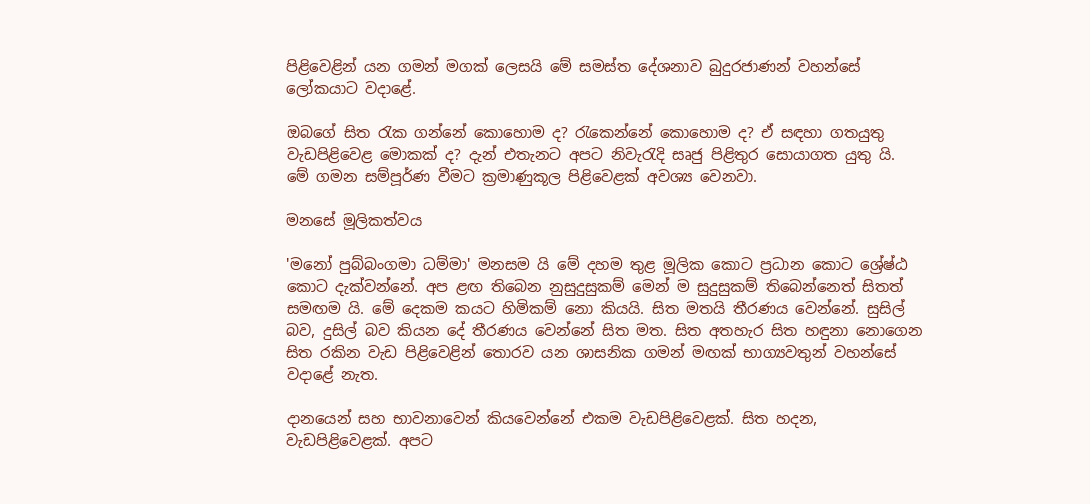පිළිවෙළින් යන ගමන් මගක් ලෙසයි මේ සමස්ත දේශනාව බුදුරජාණන් වහන්සේ ලෝකයාට වදාළේ.

ඔබගේ සිත රැක ගන්නේ කොහොම ද? රැකෙන්නේ කොහොම ද? ඒ සඳහා ගතයුතු වැඩපිළිවෙළ මොකක් ද? දැන් එතැනට අපට නිවැරැදි සෘජු පිළිතුර සොයාගත යුතු යි. මේ ගමන සම්පූර්ණ වීමට ක්‍රමාණුකූල පිළිවෙළක් අවශ්‍ය වෙනවා.

මනසේ මූලිකත්වය

'මනෝ පුබ්බංගමා ධම්මා' මනසම යි මේ දහම තුළ මූලික කොට ප්‍රධාන කොට ශ්‍රේෂ්ඨ කොට දැක්වන්නේ. අප ළඟ තිබෙන නුසුදුසුකම් මෙන් ම සුදුසුකම් තිබෙන්නෙත් සිතත් සමඟම යි. මේ දෙකම කයට හිමිකම් නො කියයි. සිත මතයි තීරණය වෙන්නේ. සුසිල් බව, දුසිල් බව කියන දේ තීරණය වෙන්නේ සිත මත. සිත අතහැර සිත හඳුනා නොගෙන සිත රකින වැඩ පිළිවෙළින් තොරව යන ශාසනික ගමන් මඟක් භාග්‍යවතුන් වහන්සේ වදාළේ නැත.

දානයෙන් සහ භාවනාවෙන් කියවෙන්නේ එකම වැඩපිළිවෙළක්. සිත හදන, වැඩපිළිවෙළක්. අපට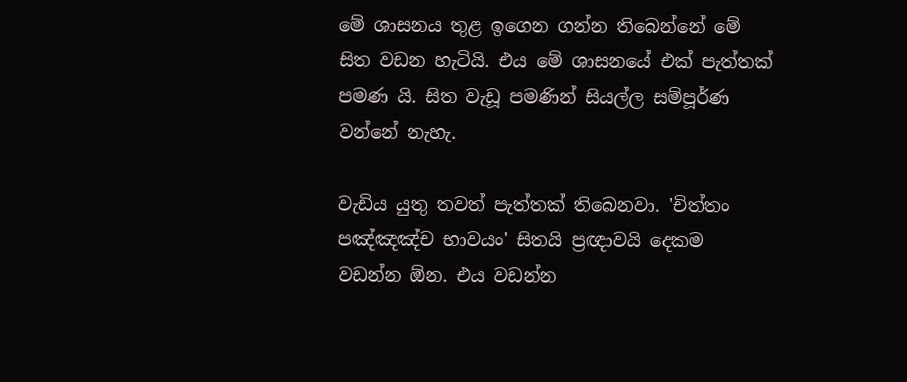මේ ශාසනය තුළ ඉගෙන ගන්න තිබෙන්නේ මේ සිත වඩන හැටියි. එය මේ ශාසනයේ එක් පැත්තක් පමණ යි. සිත වැඩූ පමණින් සියල්ල සම්පූර්ණ වන්නේ නැහැ.

වැඩිය යුතු තවත් පැත්තක් තිබෙනවා. 'චිත්තං පඤ්ඤඤ්ච භාවයං' සිතයි ප්‍රඥාවයි දෙකම වඩන්න ඕන. එය වඩන්න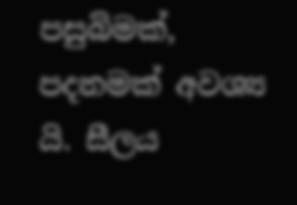පසුබිමක්, පදනමක් අවශ්‍ය යි. සීලය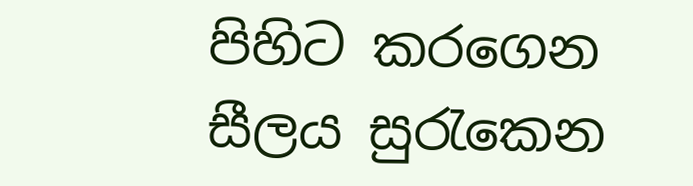පිහිට කරගෙන සීලය සුරැකෙන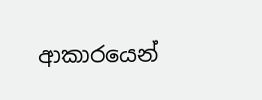ආකාරයෙන්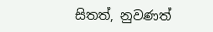සිතත්, නුවණත්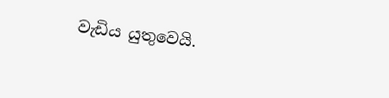වැඩිය යුතුවෙයි.